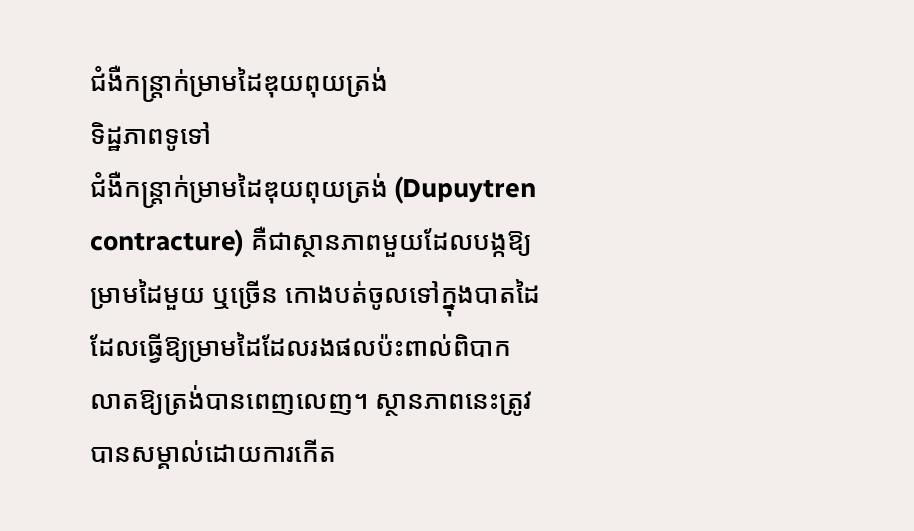ជំងឺកន្ត្រាក់ម្រាមដៃឌុយពុយត្រង់
ទិដ្ឋភាពទូទៅ
ជំងឺកន្ត្រាក់ម្រាមដៃឌុយពុយត្រង់ (Dupuytren contracture) គឺជាស្ថានភាពមួយដែលបង្កឱ្យម្រាមដៃមួយ ឬច្រើន កោងបត់ចូលទៅក្នុងបាតដៃ ដែលធ្វើឱ្យម្រាមដៃដែលរងផលប៉ះពាល់ពិបាកលាតឱ្យត្រង់បានពេញលេញ។ ស្ថានភាពនេះត្រូវបានសម្គាល់ដោយការកើត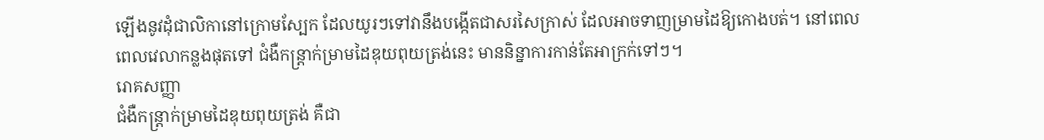ឡើងនូវដុំជាលិកានៅក្រោមស្បែក ដែលយូរៗទៅវានឹងបង្កើតជាសរសៃក្រាស់ ដែលអាចទាញម្រាមដៃឱ្យកោងបត់។ នៅពេលពេលវេលាកន្លងផុតទៅ ជំងឺកន្ត្រាក់ម្រាមដៃឌុយពុយត្រង់នេះ មាននិន្នាការកាន់តែអាក្រក់ទៅៗ។
រោគសញ្ញា
ជំងឺកន្ត្រាក់ម្រាមដៃឌុយពុយត្រង់ គឺជា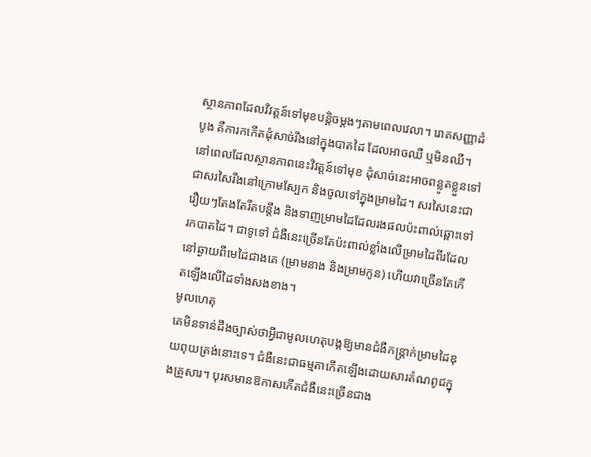ស្ថានភាពដែលវិវត្តន៍ទៅមុខបន្តិចម្តងៗតាមពេលវេលា។ រោគសញ្ញាដំបូង គឺការកកើតដុំសាច់រឹងនៅក្នុងបាតដៃ ដែលអាចឈឺ ឬមិនឈឺ។ នៅពេលដែលស្ថានភាពនេះវិវត្តន៍ទៅមុខ ដុំសាច់នេះអាចពន្លូតខ្លួនទៅជាសរសៃរឹងនៅក្រោមស្បែក និងចូលទៅក្នុងម្រាមដៃ។ សរសៃនេះជារឿយៗតែងតែរឹតបន្តឹង និងទាញម្រាមដៃដែលរងផលប៉ះពាល់ឆ្ពោះទៅរកបាតដៃ។ ជាទូទៅ ជំងឺនេះច្រើនតែប៉ះពាល់ខ្លាំងលើម្រាមដៃពីរដែលនៅឆ្ងាយពីមេដៃជាងគេ (ម្រាមនាង និងម្រាមកូន) ហើយវាច្រើនតែកើតឡើងលើដៃទាំងសងខាង។
មូលហេតុ
គេមិនទាន់ដឹងច្បាស់ថាអ្វីជាមូលហេតុបង្កឱ្យមានជំងឺកន្ត្រាក់ម្រាមដៃឌុយពុយត្រង់នោះទេ។ ជំងឺនេះជាធម្មតាកើតឡើងដោយសារតំណពូជក្នុងគ្រួសារ។ បុរសមានឱកាសកើតជំងឺនេះច្រើនជាង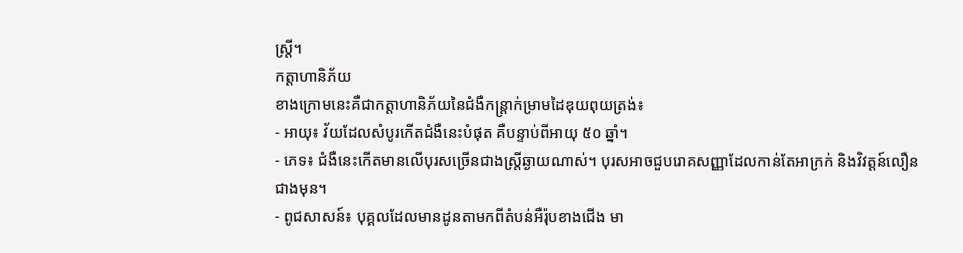ស្ត្រី។
កត្តាហានិភ័យ
ខាងក្រោមនេះគឺជាកត្តាហានិភ័យនៃជំងឺកន្ត្រាក់ម្រាមដៃឌុយពុយត្រង់៖
- អាយុ៖ វ័យដែលសំបូរកើតជំងឺនេះបំផុត គឺបន្ទាប់ពីអាយុ ៥០ ឆ្នាំ។
- ភេទ៖ ជំងឺនេះកើតមានលើបុរសច្រើនជាងស្ត្រីឆ្ងាយណាស់។ បុរសអាចជួបរោគសញ្ញាដែលកាន់តែអាក្រក់ និងវិវត្តន៍លឿនជាងមុន។
- ពូជសាសន៍៖ បុគ្គលដែលមានដូនតាមកពីតំបន់អឺរ៉ុបខាងជើង មា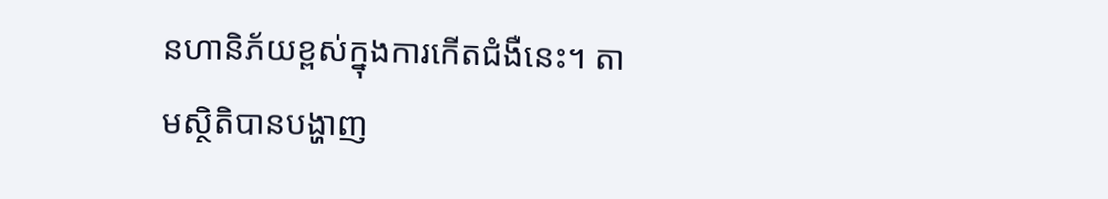នហានិភ័យខ្ពស់ក្នុងការកើតជំងឺនេះ។ តាមស្ថិតិបានបង្ហាញ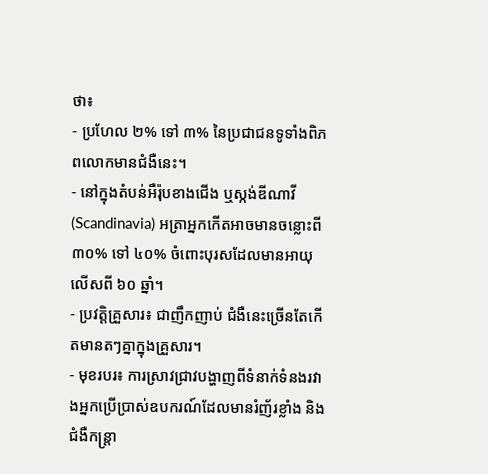ថា៖
- ប្រហែល ២% ទៅ ៣% នៃប្រជាជនទូទាំងពិភពលោកមានជំងឺនេះ។
- នៅក្នុងតំបន់អឺរ៉ុបខាងជើង ឬស្កង់ឌីណាវី (Scandinavia) អត្រាអ្នកកើតអាចមានចន្លោះពី ៣០% ទៅ ៤០% ចំពោះបុរសដែលមានអាយុលើសពី ៦០ ឆ្នាំ។
- ប្រវត្តិគ្រួសារ៖ ជាញឹកញាប់ ជំងឺនេះច្រើនតែកើតមានតៗគ្នាក្នុងគ្រួសារ។
- មុខរបរ៖ ការស្រាវជ្រាវបង្ហាញពីទំនាក់ទំនងរវាងអ្នកប្រើប្រាស់ឧបករណ៍ដែលមានរំញ័រខ្លាំង និងជំងឺកន្ត្រា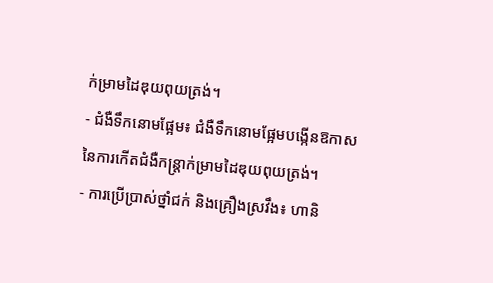ក់ម្រាមដៃឌុយពុយត្រង់។
- ជំងឺទឹកនោមផ្អែម៖ ជំងឺទឹកនោមផ្អែមបង្កើនឱកាសនៃការកើតជំងឺកន្ត្រាក់ម្រាមដៃឌុយពុយត្រង់។
- ការប្រើប្រាស់ថ្នាំជក់ និងគ្រឿងស្រវឹង៖ ហានិ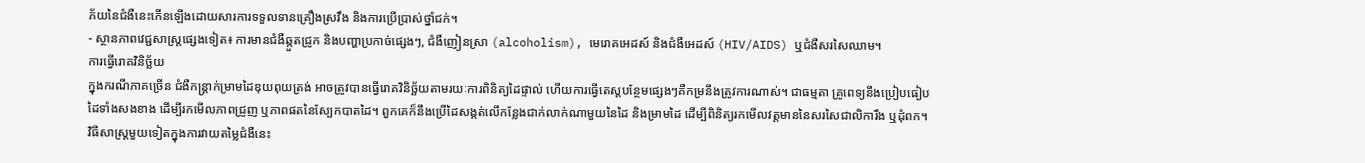ភ័យនៃជំងឺនេះកើនឡើងដោយសារការទទួលទានគ្រឿងស្រវឹង និងការប្រើប្រាស់ថ្នាំជក់។
- ស្ថានភាពវេជ្ជសាស្ត្រផ្សេងទៀត៖ ការមានជំងឺឆ្កួតជ្រូក និងបញ្ហាប្រកាច់ផ្សេងៗ, ជំងឺញៀនស្រា (alcoholism), មេរោគអេដស៍ និងជំងឺអេដស៍ (HIV/AIDS) ឬជំងឺសរសៃឈាម។
ការធ្វើរោគវិនិច្ឆ័យ
ក្នុងករណីភាគច្រើន ជំងឺកន្ត្រាក់ម្រាមដៃឌុយពុយត្រង់ អាចត្រូវបានធ្វើរោគវិនិច្ឆ័យតាមរយៈការពិនិត្យដៃផ្ទាល់ ហើយការធ្វើតេស្តបន្ថែមផ្សេងៗគឺកម្រនឹងត្រូវការណាស់។ ជាធម្មតា គ្រូពេទ្យនឹងប្រៀបធៀបដៃទាំងសងខាង ដើម្បីរកមើលភាពជ្រួញ ឬភាពផតនៃស្បែកបាតដៃ។ ពួកគេក៏នឹងប្រើដៃសង្កត់លើកន្លែងជាក់លាក់ណាមួយនៃដៃ និងម្រាមដៃ ដើម្បីពិនិត្យរកមើលវត្តមាននៃសរសៃជាលិការឹង ឬដុំពក។
វិធីសាស្ត្រមួយទៀតក្នុងការវាយតម្លៃជំងឺនេះ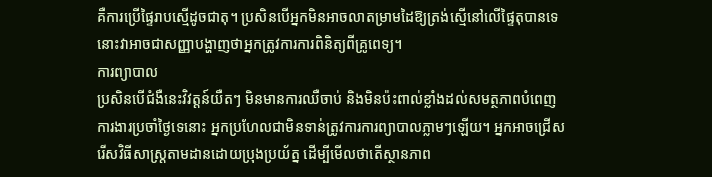គឺការប្រើផ្ទៃរាបស្មើដូចជាតុ។ ប្រសិនបើអ្នកមិនអាចលាតម្រាមដៃឱ្យត្រង់ស្មើនៅលើផ្ទៃតុបានទេ នោះវាអាចជាសញ្ញាបង្ហាញថាអ្នកត្រូវការការពិនិត្យពីគ្រូពេទ្យ។
ការព្យាបាល
ប្រសិនបើជំងឺនេះវិវត្តន៍យឺតៗ មិនមានការឈឺចាប់ និងមិនប៉ះពាល់ខ្លាំងដល់សមត្ថភាពបំពេញការងារប្រចាំថ្ងៃទេនោះ អ្នកប្រហែលជាមិនទាន់ត្រូវការការព្យាបាលភ្លាមៗឡើយ។ អ្នកអាចជ្រើសរើសវិធីសាស្ត្រតាមដានដោយប្រុងប្រយ័ត្ន ដើម្បីមើលថាតើស្ថានភាព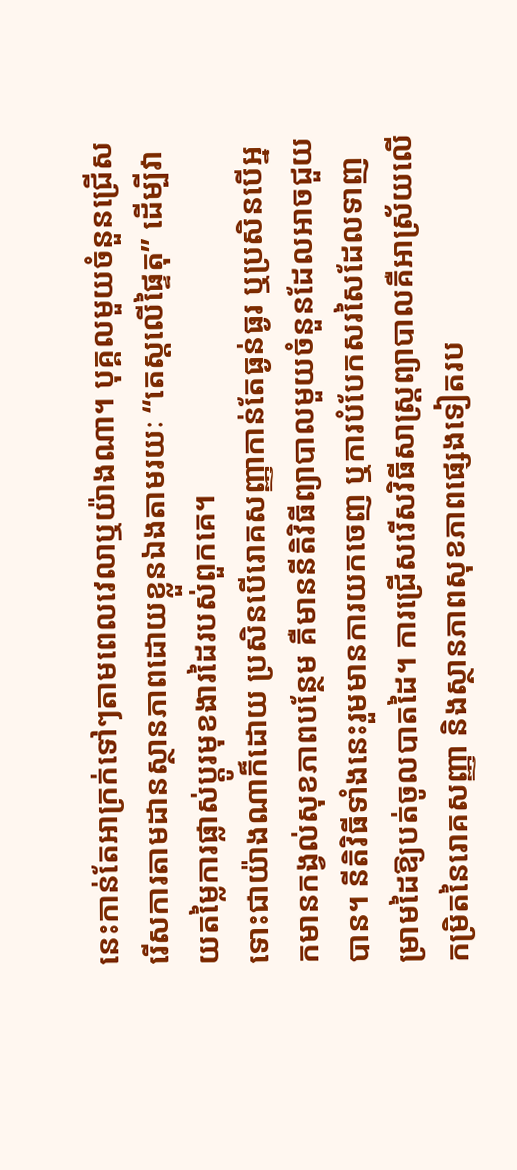នេះកាន់តែអាក្រក់ទៅៗតាមពេលវេលាឬយ៉ាងណា។ បុគ្គលមួយចំនួនជ្រើសរើសការតាមដានស្ថានភាពដោយខ្លួនឯងតាមរយៈ “តេស្តលើផ្ទៃតុ” ដើម្បីវាយតម្លៃការផ្លាស់ប្តូរមុខងារដៃរបស់ពួកគេ។
ទោះជាយ៉ាងណាក៏ដោយ ប្រសិនបើរោគសញ្ញាកាន់តែធ្ងន់ធ្ងរ ឬប្រសិនបើអ្នកមានកង្វល់សុខភាពបន្ថែម គឺមាននីតិវិធីព្យាបាលមួយចំនួនដែលអាចជួយបាន។ នីតិវិធីទាំងនេះរួមមានការយកចេញ ឬការបំបែកសរសៃដែលទាញម្រាមដៃឱ្យបត់ចូលបាតដៃ។ ការជ្រើសរើសវិធីសាស្ត្រព្យាបាលគឺអាស្រ័យលើកម្រិតនៃរោគសញ្ញា និងស្ថានភាពសុខភាពផ្សេងទៀតរប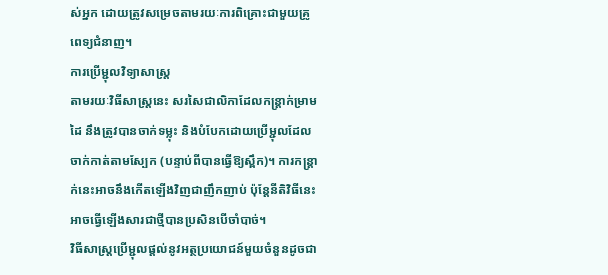ស់អ្នក ដោយត្រូវសម្រេចតាមរយៈការពិគ្រោះជាមួយគ្រូពេទ្យជំនាញ។
ការប្រើម្ជុលវិទ្យាសាស្រ្ត
តាមរយៈវិធីសាស្ត្រនេះ សរសៃជាលិកាដែលកន្ត្រាក់ម្រាមដៃ នឹងត្រូវបានចាក់ទម្លុះ និងបំបែកដោយប្រើម្ជុលដែលចាក់កាត់តាមស្បែក (បន្ទាប់ពីបានធ្វើឱ្យស្ពឹក)។ ការកន្ត្រាក់នេះអាចនឹងកើតឡើងវិញជាញឹកញាប់ ប៉ុន្តែនីតិវិធីនេះអាចធ្វើឡើងសារជាថ្មីបានប្រសិនបើចាំបាច់។
វិធីសាស្ត្រប្រើម្ជុលផ្តល់នូវអត្ថប្រយោជន៍មួយចំនួនដូចជា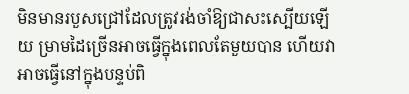មិនមានរបួសជ្រៅដែលត្រូវរង់ចាំឱ្យជាសះស្បើយឡើយ ម្រាមដៃច្រើនអាចធ្វើក្នុងពេលតែមួយបាន ហើយវាអាចធ្វើនៅក្នុងបន្ទប់ពិ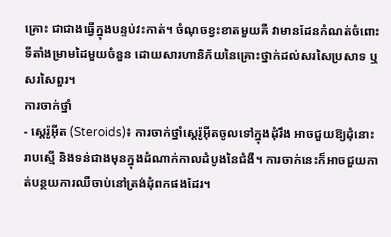គ្រោះ ជាជាងធ្វើក្នុងបន្ទប់វះកាត់។ ចំណុចខ្វះខាតមួយគឺ វាមានដែនកំណត់ចំពោះទីតាំងម្រាមដៃមួយចំនួន ដោយសារហានិភ័យនៃគ្រោះថ្នាក់ដល់សរសៃប្រសាទ ឬសរសៃពួរ។
ការចាក់ថ្នាំ
- ស្តេរ៉ូអ៊ីត (Steroids)៖ ការចាក់ថ្នាំស្តេរ៉ូអ៊ីតចូលទៅក្នុងដុំរឹង អាចជួយឱ្យដុំនោះរាបស្មើ និងទន់ជាងមុនក្នុងដំណាក់កាលដំបូងនៃជំងឺ។ ការចាក់នេះក៏អាចជួយកាត់បន្ថយការឈឺចាប់នៅត្រង់ដុំពកផងដែរ។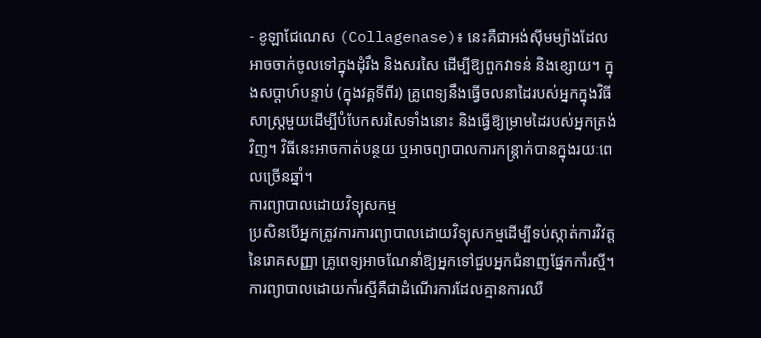- ខូឡាជែណេស (Collagenase)៖ នេះគឺជាអង់ស៊ីមម្យ៉ាងដែលអាចចាក់ចូលទៅក្នុងដុំរឹង និងសរសៃ ដើម្បីឱ្យពួកវាទន់ និងខ្សោយ។ ក្នុងសប្តាហ៍បន្ទាប់ (ក្នុងវគ្គទីពីរ) គ្រូពេទ្យនឹងធ្វើចលនាដៃរបស់អ្នកក្នុងវិធីសាស្ត្រមួយដើម្បីបំបែកសរសៃទាំងនោះ និងធ្វើឱ្យម្រាមដៃរបស់អ្នកត្រង់វិញ។ វិធីនេះអាចកាត់បន្ថយ ឬអាចព្យាបាលការកន្ត្រាក់បានក្នុងរយៈពេលច្រើនឆ្នាំ។
ការព្យាបាលដោយវិទ្យុសកម្ម
ប្រសិនបើអ្នកត្រូវការការព្យាបាលដោយវិទ្យុសកម្មដើម្បីទប់ស្កាត់ការវិវត្តនៃរោគសញ្ញា គ្រូពេទ្យអាចណែនាំឱ្យអ្នកទៅជួបអ្នកជំនាញផ្នែកកាំរស្មី។ ការព្យាបាលដោយកាំរស្មីគឺជាដំណើរការដែលគ្មានការឈឺ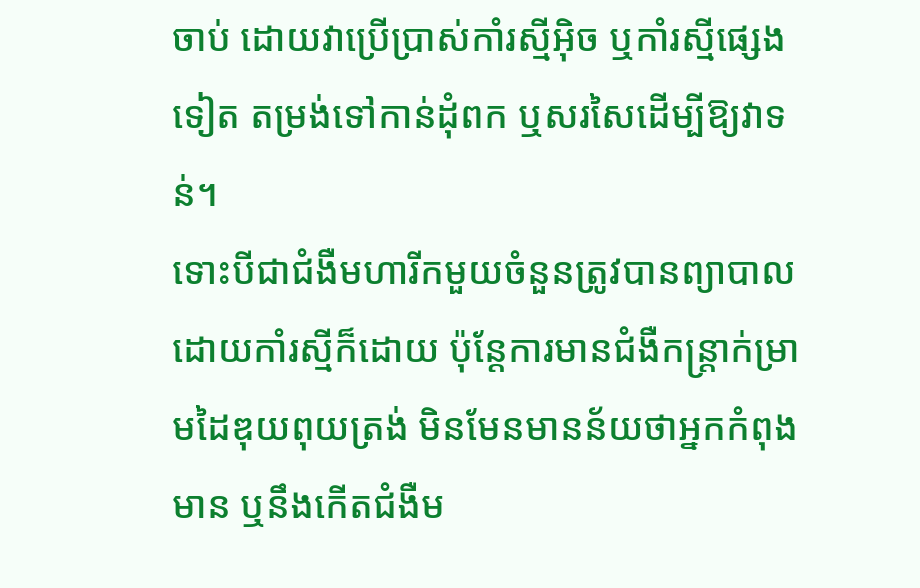ចាប់ ដោយវាប្រើប្រាស់កាំរស្មីអ៊ិច ឬកាំរស្មីផ្សេងទៀត តម្រង់ទៅកាន់ដុំពក ឬសរសៃដើម្បីឱ្យវាទន់។
ទោះបីជាជំងឺមហារីកមួយចំនួនត្រូវបានព្យាបាលដោយកាំរស្មីក៏ដោយ ប៉ុន្តែការមានជំងឺកន្ត្រាក់ម្រាមដៃឌុយពុយត្រង់ មិនមែនមានន័យថាអ្នកកំពុងមាន ឬនឹងកើតជំងឺម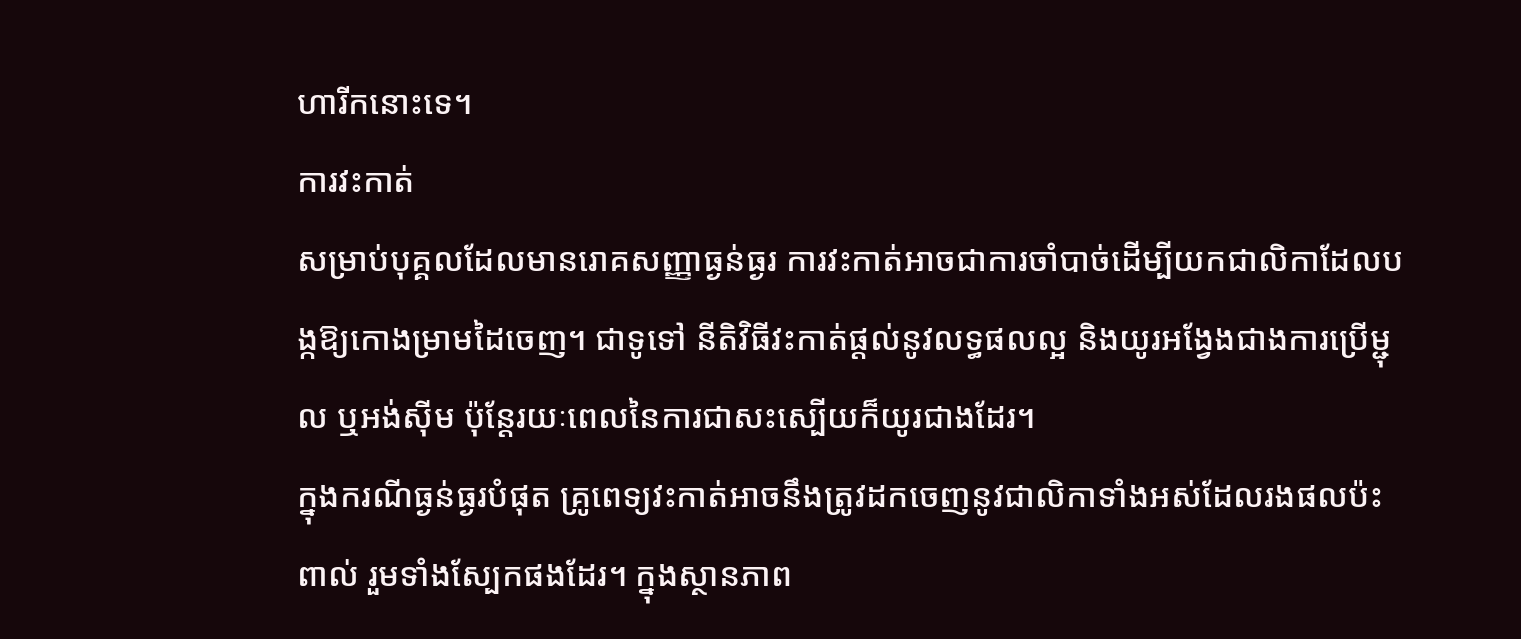ហារីកនោះទេ។
ការវះកាត់
សម្រាប់បុគ្គលដែលមានរោគសញ្ញាធ្ងន់ធ្ងរ ការវះកាត់អាចជាការចាំបាច់ដើម្បីយកជាលិកាដែលបង្កឱ្យកោងម្រាមដៃចេញ។ ជាទូទៅ នីតិវិធីវះកាត់ផ្តល់នូវលទ្ធផលល្អ និងយូរអង្វែងជាងការប្រើម្ជុល ឬអង់ស៊ីម ប៉ុន្តែរយៈពេលនៃការជាសះស្បើយក៏យូរជាងដែរ។
ក្នុងករណីធ្ងន់ធ្ងរបំផុត គ្រូពេទ្យវះកាត់អាចនឹងត្រូវដកចេញនូវជាលិកាទាំងអស់ដែលរងផលប៉ះពាល់ រួមទាំងស្បែកផងដែរ។ ក្នុងស្ថានភាព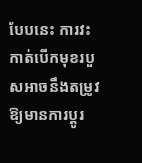បែបនេះ ការវះកាត់បើកមុខរបួសអាចនឹងតម្រូវឱ្យមានការប្តូរ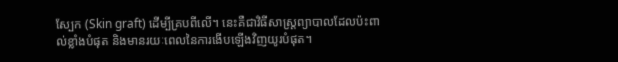ស្បែក (Skin graft) ដើម្បីគ្របពីលើ។ នេះគឺជាវិធីសាស្ត្រព្យាបាលដែលប៉ះពាល់ខ្លាំងបំផុត និងមានរយៈពេលនៃការងើបឡើងវិញយូរបំផុត។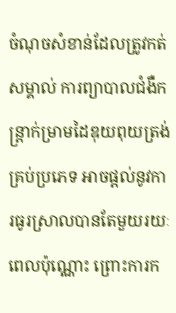ចំណុចសំខាន់ដែលត្រូវកត់សម្គាល់ ការព្យាបាលជំងឺកន្ត្រាក់ម្រាមដៃឌុយពុយត្រង់គ្រប់ប្រភេទ អាចផ្តល់នូវការធូរស្រាលបានតែមួយរយៈពេលប៉ុណ្ណោះ ព្រោះការក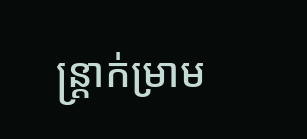ន្ត្រាក់ម្រាម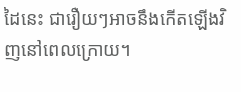ដៃនេះ ជារឿយៗអាចនឹងកើតឡើងវិញនៅពេលក្រោយ។